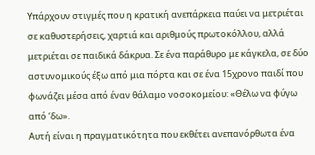Υπάρχουν στιγμές που η κρατική ανεπάρκεια παύει να μετριέται σε καθυστερήσεις, χαρτιά και αριθμούς πρωτοκόλλου, αλλά μετριέται σε παιδικά δάκρυα. Σε ένα παράθυρο με κάγκελα, σε δύο αστυνομικούς έξω από μια πόρτα και σε ένα 15χρονο παιδί που φωνάζει μέσα από έναν θάλαμο νοσοκομείου: «Θέλω να φύγω από ‘δω».
Αυτή είναι η πραγματικότητα που εκθέτει ανεπανόρθωτα ένα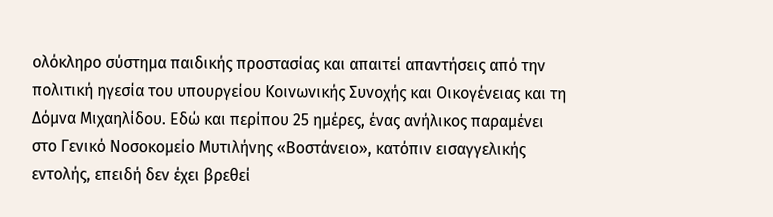ολόκληρο σύστημα παιδικής προστασίας και απαιτεί απαντήσεις από την πολιτική ηγεσία του υπουργείου Κοινωνικής Συνοχής και Οικογένειας και τη Δόμνα Μιχαηλίδου. Εδώ και περίπου 25 ημέρες, ένας ανήλικος παραμένει στο Γενικό Νοσοκομείο Μυτιλήνης «Βοστάνειο», κατόπιν εισαγγελικής εντολής, επειδή δεν έχει βρεθεί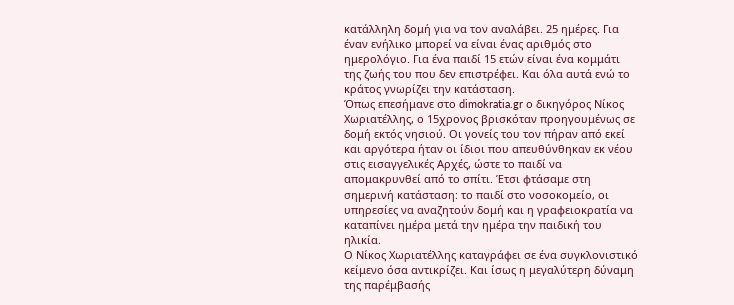κατάλληλη δομή για να τον αναλάβει. 25 ημέρες. Για έναν ενήλικο μπορεί να είναι ένας αριθμός στο ημερολόγιο. Για ένα παιδί 15 ετών είναι ένα κομμάτι της ζωής του που δεν επιστρέφει. Και όλα αυτά ενώ το κράτος γνωρίζει την κατάσταση.
Όπως επεσήμανε στο dimokratia.gr ο δικηγόρος Νίκος Χωριατέλλης, ο 15χρονος βρισκόταν προηγουμένως σε δομή εκτός νησιού. Οι γονείς του τον πήραν από εκεί και αργότερα ήταν οι ίδιοι που απευθύνθηκαν εκ νέου στις εισαγγελικές Αρχές, ώστε το παιδί να απομακρυνθεί από το σπίτι. Έτσι φτάσαμε στη σημερινή κατάσταση: το παιδί στο νοσοκομείο, οι υπηρεσίες να αναζητούν δομή και η γραφειοκρατία να καταπίνει ημέρα μετά την ημέρα την παιδική του ηλικία.
Ο Νίκος Χωριατέλλης καταγράφει σε ένα συγκλονιστικό κείμενο όσα αντικρίζει. Και ίσως η μεγαλύτερη δύναμη της παρέμβασής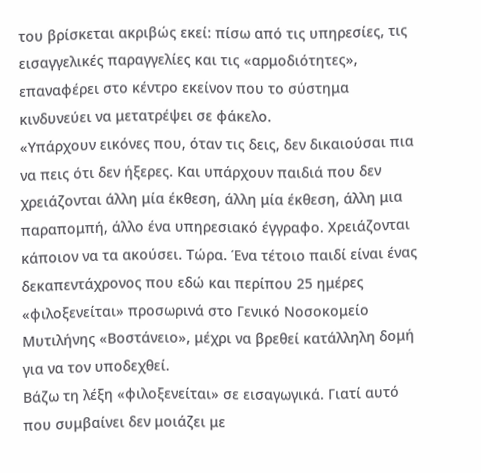του βρίσκεται ακριβώς εκεί: πίσω από τις υπηρεσίες, τις εισαγγελικές παραγγελίες και τις «αρμοδιότητες», επαναφέρει στο κέντρο εκείνον που το σύστημα κινδυνεύει να μετατρέψει σε φάκελο.
«Υπάρχουν εικόνες που, όταν τις δεις, δεν δικαιούσαι πια να πεις ότι δεν ήξερες. Και υπάρχουν παιδιά που δεν χρειάζονται άλλη μία έκθεση, άλλη μία έκθεση, άλλη μια παραπομπή, άλλο ένα υπηρεσιακό έγγραφο. Χρειάζονται κάποιον να τα ακούσει. Τώρα. Ένα τέτοιο παιδί είναι ένας δεκαπεντάχρονος που εδώ και περίπου 25 ημέρες «φιλοξενείται» προσωρινά στο Γενικό Νοσοκομείο Μυτιλήνης «Βοστάνειο», μέχρι να βρεθεί κατάλληλη δομή για να τον υποδεχθεί.
Βάζω τη λέξη «φιλοξενείται» σε εισαγωγικά. Γιατί αυτό που συμβαίνει δεν μοιάζει με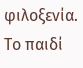φιλοξενία. Το παιδί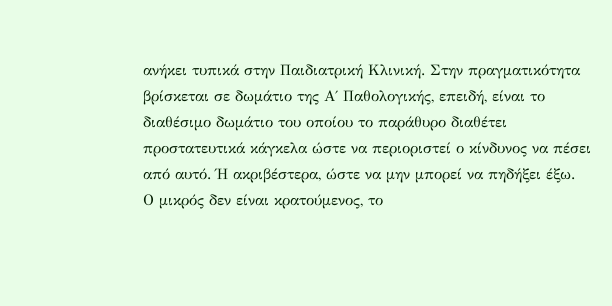ανήκει τυπικά στην Παιδιατρική Κλινική. Στην πραγματικότητα βρίσκεται σε δωμάτιο της Α΄ Παθολογικής, επειδή, είναι το διαθέσιμο δωμάτιο του οποίου το παράθυρο διαθέτει προστατευτικά κάγκελα ώστε να περιοριστεί ο κίνδυνος να πέσει από αυτό. Ή ακριβέστερα, ώστε να μην μπορεί να πηδήξει έξω.
Ο μικρός δεν είναι κρατούμενος, το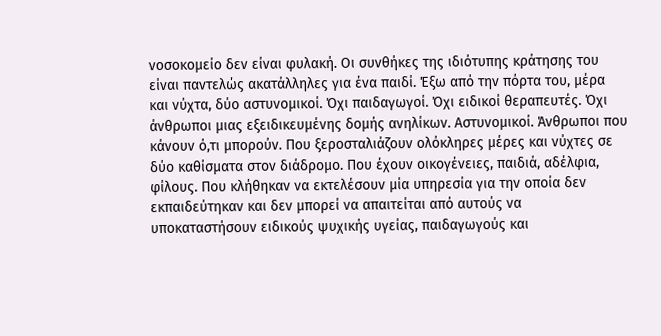νοσοκομείο δεν είναι φυλακή. Οι συνθήκες της ιδιότυπης κράτησης του είναι παντελώς ακατάλληλες για ένα παιδί. Έξω από την πόρτα του, μέρα και νύχτα, δύο αστυνομικοί. Όχι παιδαγωγοί. Όχι ειδικοί θεραπευτές. Όχι άνθρωποι μιας εξειδικευμένης δομής ανηλίκων. Αστυνομικοί. Άνθρωποι που κάνουν ό,τι μπορούν. Που ξεροσταλιάζουν ολόκληρες μέρες και νύχτες σε δύο καθίσματα στον διάδρομο. Που έχουν οικογένειες, παιδιά, αδέλφια, φίλους. Που κλήθηκαν να εκτελέσουν μία υπηρεσία για την οποία δεν εκπαιδεύτηκαν και δεν μπορεί να απαιτείται από αυτούς να υποκαταστήσουν ειδικούς ψυχικής υγείας, παιδαγωγούς και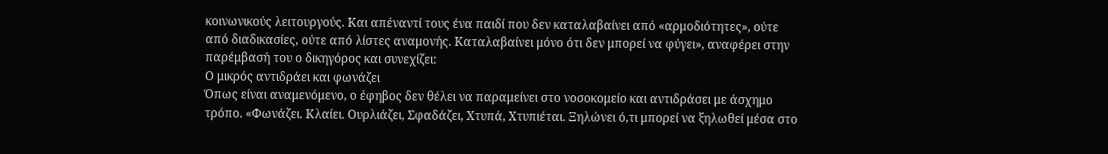κοινωνικούς λειτουργούς. Και απέναντί τους ένα παιδί που δεν καταλαβαίνει από «αρμοδιότητες», ούτε από διαδικασίες, ούτε από λίστες αναμονής. Καταλαβαίνει μόνο ότι δεν μπορεί να φύγει», αναφέρει στην παρέμβασή του ο δικηγόρος και συνεχίζει:
Ο μικρός αντιδράει και φωνάζει
Όπως είναι αναμενόμενο, ο έφηβος δεν θέλει να παραμείνει στο νοσοκομείο και αντιδράσει με άσχημο τρόπο. «Φωνάζει. Κλαίει. Ουρλιάζει, Σφαδάζει, Χτυπά, Χτυπιέται. Ξηλώνει ό,τι μπορεί να ξηλωθεί μέσα στο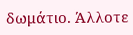δωμάτιο. Άλλοτε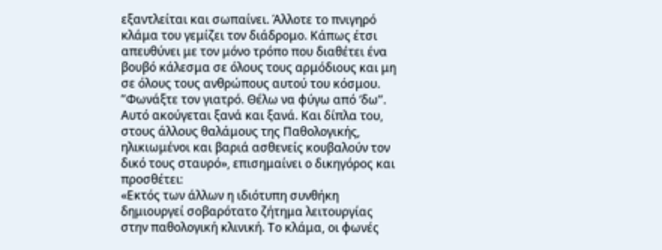εξαντλείται και σωπαίνει. Άλλοτε το πνιγηρό κλάμα του γεμίζει τον διάδρομο. Κάπως έτσι απευθύνει με τον μόνο τρόπο που διαθέτει ένα βουβό κάλεσμα σε όλους τους αρμόδιους και μη σε όλους τους ανθρώπους αυτού του κόσμου. ”Φωνάξτε τον γιατρό. Θέλω να φύγω από ‘δω”. Αυτό ακούγεται ξανά και ξανά. Και δίπλα του, στους άλλους θαλάμους της Παθολογικής, ηλικιωμένοι και βαριά ασθενείς κουβαλούν τον δικό τους σταυρό», επισημαίνει ο δικηγόρος και προσθέτει:
«Εκτός των άλλων η ιδιότυπη συνθήκη δημιουργεί σοβαρότατο ζήτημα λειτουργίας στην παθολογική κλινική. Το κλάμα, οι φωνές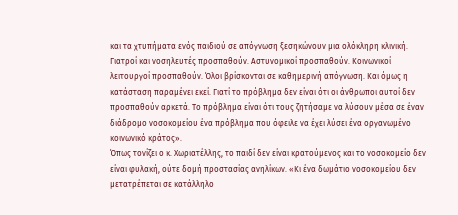και τα χτυπήματα ενός παιδιού σε απόγνωση ξεσηκώνουν μια ολόκληρη κλινική. Γιατροί και νοσηλευτές προσπαθούν. Αστυνομικοί προσπαθούν. Κοινωνικοί λειτουργοί προσπαθούν. Όλοι βρίσκονται σε καθημερινή απόγνωση. Και όμως η κατάσταση παραμένει εκεί. Γιατί το πρόβλημα δεν είναι ότι οι άνθρωποι αυτοί δεν προσπαθούν αρκετά. Το πρόβλημα είναι ότι τους ζητήσαμε να λύσουν μέσα σε έναν διάδρομο νοσοκομείου ένα πρόβλημα που όφειλε να έχει λύσει ένα οργανωμένο κοινωνικό κράτος».
Όπως τονίζει ο κ. Χωριατέλλης, το παιδί δεν είναι κρατούμενος και το νοσοκομείο δεν είναι φυλακή, ούτε δομή προστασίας ανηλίκων. «Κι ένα δωμάτιο νοσοκομείου δεν μετατρέπεται σε κατάλληλο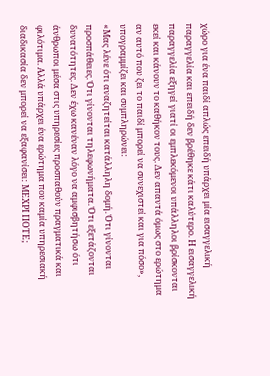χώρο για ένα παιδί απλώς επειδή υπάρχει μία εισαγγελική παραγγελία και επειδή δεν βρέθηκε κάτι καλύτερο. Η εισαγγελική παραγγελία εξηγεί γιατί οι εμπλεκόμενοι υπάλληλοι βρίσκονται εκεί και κάνουν το καθήκον τους. Δεν απαντά όμως στο ερώτημα αν αυτό που ζει το παιδί μπορεί να συνεχιστεί και για πόσο», υπογραμμίζει και συμπληρώνει:
«Μας λένε ότι αναζητείται κατάλληλη δομή. Ότι γίνονται προσπάθειες. Ότι γίνονται τηλεφωνήματα. Ότι εξετάζονται δυνατότητες. Δεν έχω κανέναν λόγο να αμφισβητήσω ότι άνθρωποι μέσα στις υπηρεσίες προσπαθούν πραγματικά και φιλότιμα. Αλλά υπάρχει ένα ερώτημα που καμία υπηρεσιακή διαδικασία δεν μπορεί να εξαφανίσει: ΜΕΧΡΙ ΠΟΤΕ;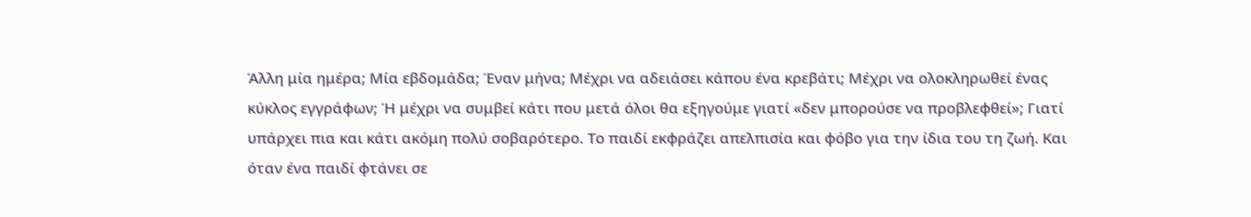Άλλη μία ημέρα; Μία εβδομάδα; Έναν μήνα; Μέχρι να αδειάσει κάπου ένα κρεβάτι; Μέχρι να ολοκληρωθεί ένας κύκλος εγγράφων; Ή μέχρι να συμβεί κάτι που μετά όλοι θα εξηγούμε γιατί «δεν μπορούσε να προβλεφθεί»; Γιατί υπάρχει πια και κάτι ακόμη πολύ σοβαρότερο. Το παιδί εκφράζει απελπισία και φόβο για την ίδια του τη ζωή. Και όταν ένα παιδί φτάνει σε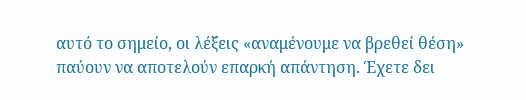αυτό το σημείο, οι λέξεις «αναμένουμε να βρεθεί θέση» παύουν να αποτελούν επαρκή απάντηση. Έχετε δει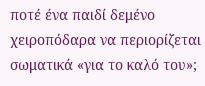ποτέ ένα παιδί δεμένο χειροπόδαρα να περιορίζεται σωματικά «για το καλό του»;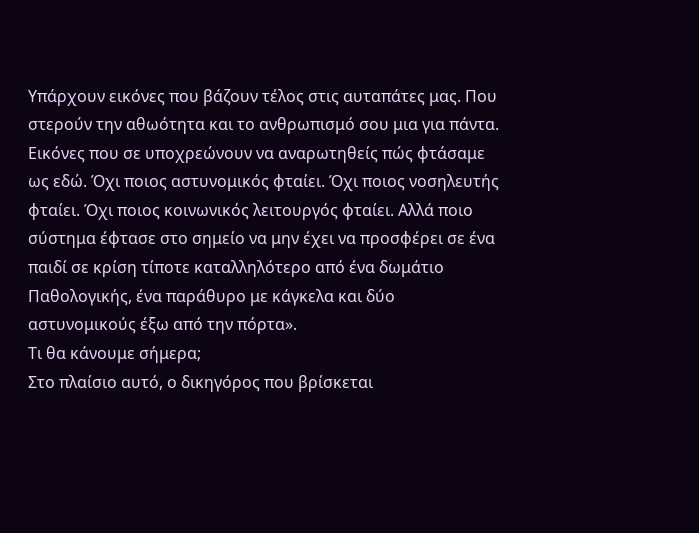Υπάρχουν εικόνες που βάζουν τέλος στις αυταπάτες μας. Που στερούν την αθωότητα και το ανθρωπισμό σου μια για πάντα. Εικόνες που σε υποχρεώνουν να αναρωτηθείς πώς φτάσαμε ως εδώ. Όχι ποιος αστυνομικός φταίει. Όχι ποιος νοσηλευτής φταίει. Όχι ποιος κοινωνικός λειτουργός φταίει. Αλλά ποιο σύστημα έφτασε στο σημείο να μην έχει να προσφέρει σε ένα παιδί σε κρίση τίποτε καταλληλότερο από ένα δωμάτιο Παθολογικής, ένα παράθυρο με κάγκελα και δύο αστυνομικούς έξω από την πόρτα».
Τι θα κάνουμε σήμερα;
Στο πλαίσιο αυτό, ο δικηγόρος που βρίσκεται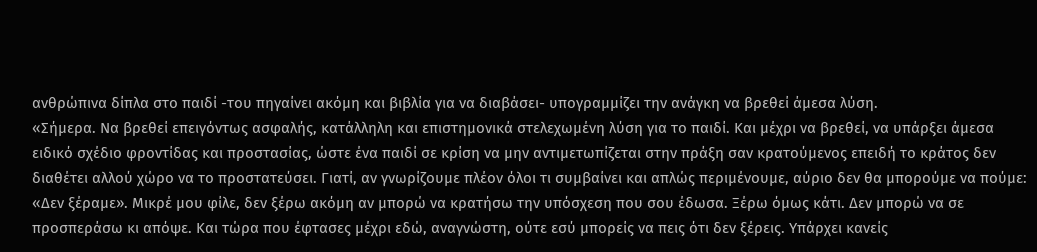ανθρώπινα δίπλα στο παιδί -του πηγαίνει ακόμη και βιβλία για να διαβάσει- υπογραμμίζει την ανάγκη να βρεθεί άμεσα λύση.
«Σήμερα. Να βρεθεί επειγόντως ασφαλής, κατάλληλη και επιστημονικά στελεχωμένη λύση για το παιδί. Και μέχρι να βρεθεί, να υπάρξει άμεσα ειδικό σχέδιο φροντίδας και προστασίας, ώστε ένα παιδί σε κρίση να μην αντιμετωπίζεται στην πράξη σαν κρατούμενος επειδή το κράτος δεν διαθέτει αλλού χώρο να το προστατεύσει. Γιατί, αν γνωρίζουμε πλέον όλοι τι συμβαίνει και απλώς περιμένουμε, αύριο δεν θα μπορούμε να πούμε: «Δεν ξέραμε». Μικρέ μου φίλε, δεν ξέρω ακόμη αν μπορώ να κρατήσω την υπόσχεση που σου έδωσα. Ξέρω όμως κάτι. Δεν μπορώ να σε προσπεράσω κι απόψε. Και τώρα που έφτασες μέχρι εδώ, αναγνώστη, ούτε εσύ μπορείς να πεις ότι δεν ξέρεις. Υπάρχει κανείς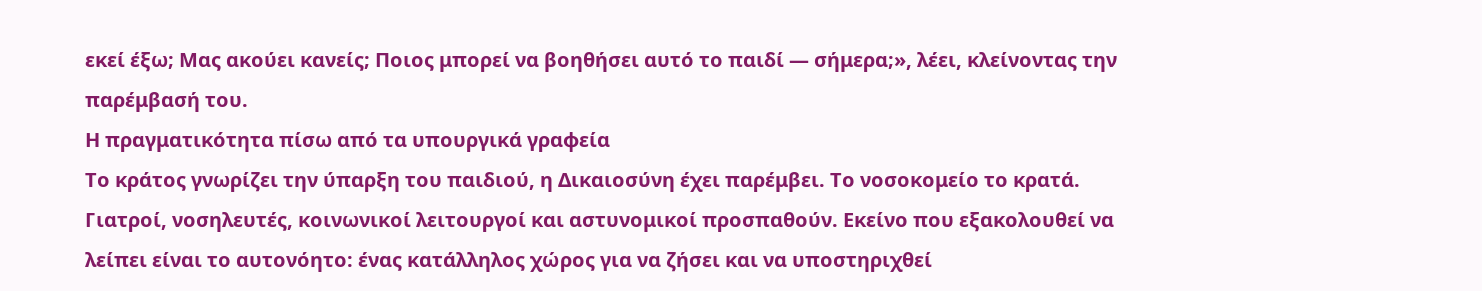εκεί έξω; Μας ακούει κανείς; Ποιος μπορεί να βοηθήσει αυτό το παιδί — σήμερα;», λέει, κλείνοντας την παρέμβασή του.
Η πραγματικότητα πίσω από τα υπουργικά γραφεία
Το κράτος γνωρίζει την ύπαρξη του παιδιού, η Δικαιοσύνη έχει παρέμβει. Το νοσοκομείο το κρατά. Γιατροί, νοσηλευτές, κοινωνικοί λειτουργοί και αστυνομικοί προσπαθούν. Εκείνο που εξακολουθεί να λείπει είναι το αυτονόητο: ένας κατάλληλος χώρος για να ζήσει και να υποστηριχθεί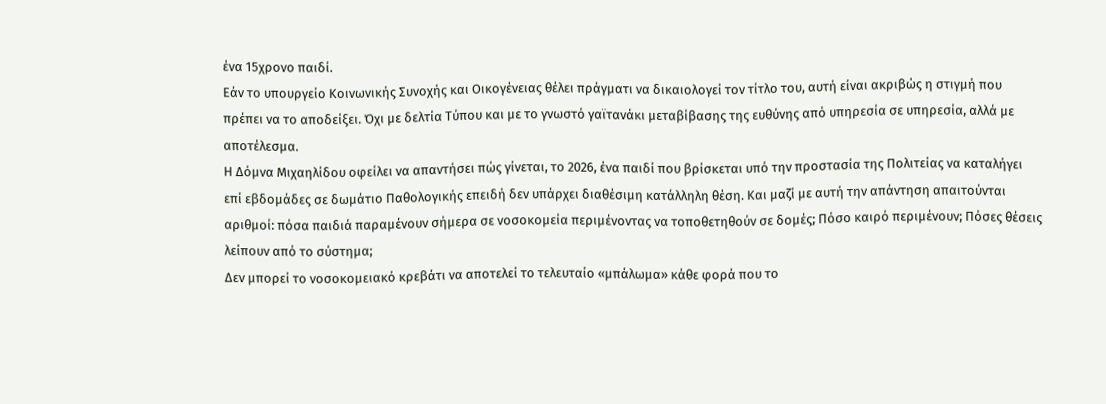ένα 15χρονο παιδί.
Εάν το υπουργείο Κοινωνικής Συνοχής και Οικογένειας θέλει πράγματι να δικαιολογεί τον τίτλο του, αυτή είναι ακριβώς η στιγμή που πρέπει να το αποδείξει. Όχι με δελτία Τύπου και με το γνωστό γαϊτανάκι μεταβίβασης της ευθύνης από υπηρεσία σε υπηρεσία, αλλά με αποτέλεσμα.
Η Δόμνα Μιχαηλίδου οφείλει να απαντήσει πώς γίνεται, το 2026, ένα παιδί που βρίσκεται υπό την προστασία της Πολιτείας να καταλήγει επί εβδομάδες σε δωμάτιο Παθολογικής επειδή δεν υπάρχει διαθέσιμη κατάλληλη θέση. Και μαζί με αυτή την απάντηση απαιτούνται αριθμοί: πόσα παιδιά παραμένουν σήμερα σε νοσοκομεία περιμένοντας να τοποθετηθούν σε δομές; Πόσο καιρό περιμένουν; Πόσες θέσεις λείπουν από το σύστημα;
Δεν μπορεί το νοσοκομειακό κρεβάτι να αποτελεί το τελευταίο «μπάλωμα» κάθε φορά που το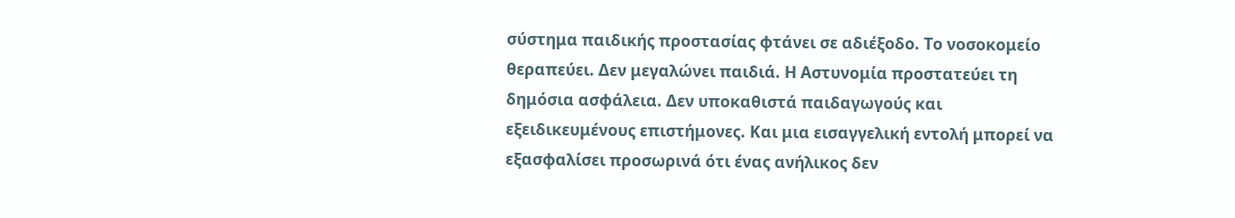σύστημα παιδικής προστασίας φτάνει σε αδιέξοδο. Το νοσοκομείο θεραπεύει. Δεν μεγαλώνει παιδιά. Η Αστυνομία προστατεύει τη δημόσια ασφάλεια. Δεν υποκαθιστά παιδαγωγούς και εξειδικευμένους επιστήμονες. Και μια εισαγγελική εντολή μπορεί να εξασφαλίσει προσωρινά ότι ένας ανήλικος δεν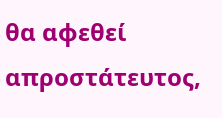θα αφεθεί απροστάτευτος,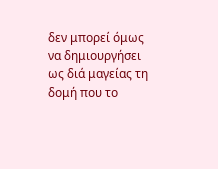δεν μπορεί όμως να δημιουργήσει ως διά μαγείας τη δομή που το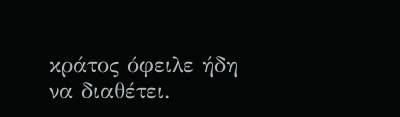κράτος όφειλε ήδη να διαθέτει.